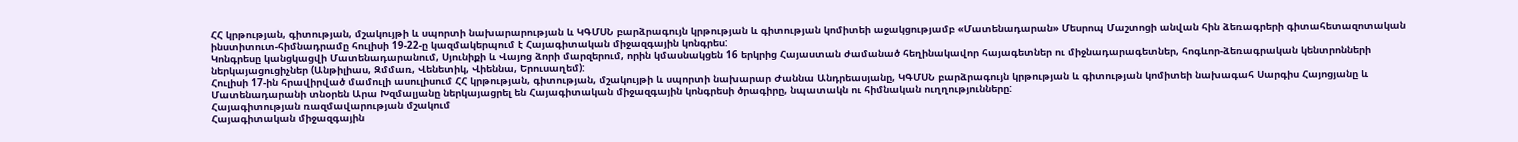ՀՀ կրթության, գիտության, մշակույթի և սպորտի նախարարության և ԿԳՄՍՆ բարձրագույն կրթության և գիտության կոմիտեի աջակցությամբ «Մատենադարան» Մեսրոպ Մաշտոցի անվան հին ձեռագրերի գիտահետազոտական ինստիտուտ-հիմնադրամը հուլիսի 19-22-ը կազմակերպում է Հայագիտական միջազգային կոնգրես:
Կոնգրեսը կանցկացվի Մատենադարանում, Սյունիքի և Վայոց ձորի մարզերում, որին կմասնակցեն 16 երկրից Հայաստան ժամանած հեղինակավոր հայագետներ ու միջնադարագետներ, հոգևոր-ձեռագրական կենտրոնների ներկայացուցիչներ (Անթիլիաս, Զմմառ, Վենետիկ, Վիեննա, Երուսաղեմ):
Հուլիսի 17-ին հրավիրված մամուլի ասուլիսում ՀՀ կրթության, գիտության, մշակույթի և սպորտի նախարար Ժաննա Անդրեասյանը, ԿԳՄՍՆ բարձրագույն կրթության և գիտության կոմիտեի նախագահ Սարգիս Հայոցյանը և Մատենադարանի տնօրեն Արա Խզմալյանը ներկայացրել են Հայագիտական միջազգային կոնգրեսի ծրագիրը, նպատակն ու հիմնական ուղղությունները:
Հայագիտության ռազմավարության մշակում
Հայագիտական միջազգային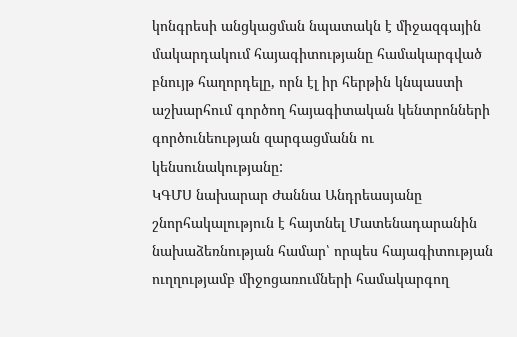կոնգրեսի անցկացման նպատակն է միջազգային մակարդակում հայագիտությանը համակարգված բնույթ հաղորդելը, որն էլ իր հերթին կնպաստի աշխարհում գործող հայագիտական կենտրոնների գործունեության զարգացմանն ու կենսունակությանը:
ԿԳՄՍ նախարար Ժաննա Անդրեասյանը շնորհակալություն է հայտնել Մատենադարանին նախաձեռնության համար՝ որպես հայագիտության ուղղությամբ միջոցառումների համակարգող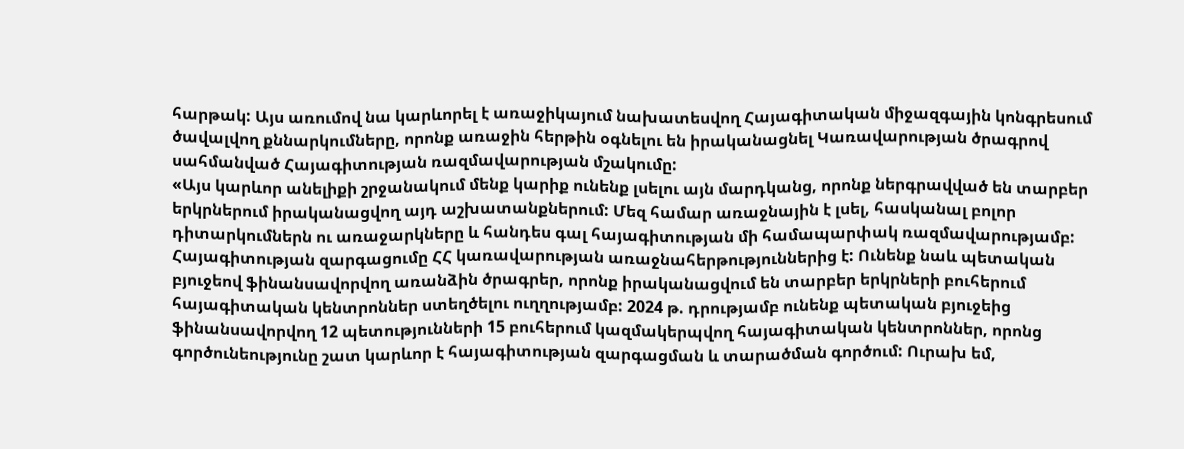հարթակ: Այս առումով նա կարևորել է առաջիկայում նախատեսվող Հայագիտական միջազգային կոնգրեսում ծավալվող քննարկումները, որոնք առաջին հերթին օգնելու են իրականացնել Կառավարության ծրագրով սահմանված Հայագիտության ռազմավարության մշակումը:
«Այս կարևոր անելիքի շրջանակում մենք կարիք ունենք լսելու այն մարդկանց, որոնք ներգրավված են տարբեր երկրներում իրականացվող այդ աշխատանքներում: Մեզ համար առաջնային է լսել, հասկանալ բոլոր դիտարկումներն ու առաջարկները և հանդես գալ հայագիտության մի համապարփակ ռազմավարությամբ: Հայագիտության զարգացումը ՀՀ կառավարության առաջնահերթություններից է: Ունենք նաև պետական բյուջեով ֆինանսավորվող առանձին ծրագրեր, որոնք իրականացվում են տարբեր երկրների բուհերում հայագիտական կենտրոններ ստեղծելու ուղղությամբ: 2024 թ. դրությամբ ունենք պետական բյուջեից ֆինանսավորվող 12 պետությունների 15 բուհերում կազմակերպվող հայագիտական կենտրոններ, որոնց գործունեությունը շատ կարևոր է հայագիտության զարգացման և տարածման գործում: Ուրախ եմ,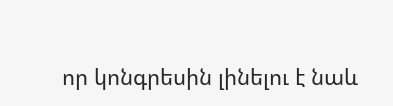որ կոնգրեսին լինելու է նաև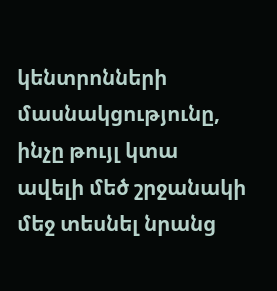կենտրոնների մասնակցությունը, ինչը թույլ կտա ավելի մեծ շրջանակի մեջ տեսնել նրանց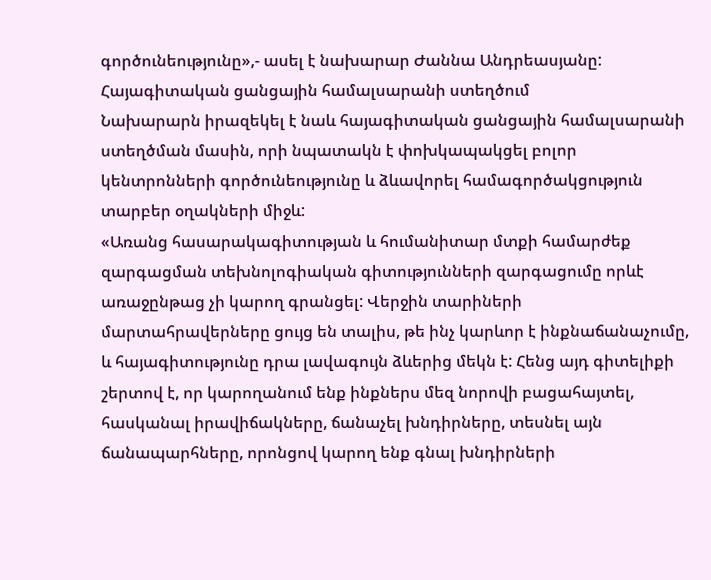գործունեությունը»,- ասել է նախարար Ժաննա Անդրեասյանը:
Հայագիտական ցանցային համալսարանի ստեղծում
Նախարարն իրազեկել է նաև հայագիտական ցանցային համալսարանի ստեղծման մասին, որի նպատակն է փոխկապակցել բոլոր կենտրոնների գործունեությունը և ձևավորել համագործակցություն տարբեր օղակների միջև:
«Առանց հասարակագիտության և հումանիտար մտքի համարժեք զարգացման տեխնոլոգիական գիտությունների զարգացումը որևէ առաջընթաց չի կարող գրանցել: Վերջին տարիների մարտահրավերները ցույց են տալիս, թե ինչ կարևոր է ինքնաճանաչումը, և հայագիտությունը դրա լավագույն ձևերից մեկն է: Հենց այդ գիտելիքի շերտով է, որ կարողանում ենք ինքներս մեզ նորովի բացահայտել, հասկանալ իրավիճակները, ճանաչել խնդիրները, տեսնել այն ճանապարհները, որոնցով կարող ենք գնալ խնդիրների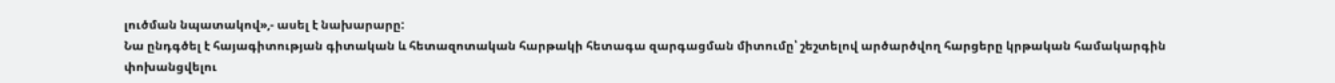լուծման նպատակով»,- ասել է նախարարը:
Նա ընդգծել է հայագիտության գիտական և հետազոտական հարթակի հետագա զարգացման միտումը՝ շեշտելով արծարծվող հարցերը կրթական համակարգին փոխանցվելու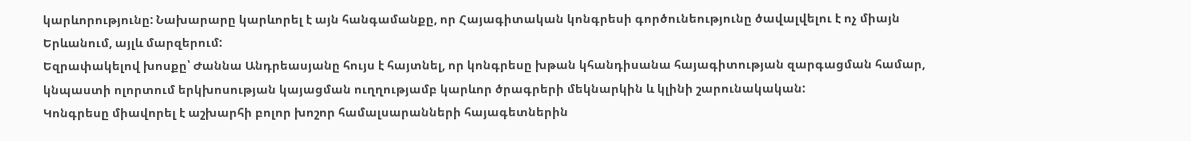կարևորությունը: Նախարարը կարևորել է այն հանգամանքը, որ Հայագիտական կոնգրեսի գործունեությունը ծավալվելու է ոչ միայն Երևանում, այլև մարզերում:
Եզրափակելով խոսքը՝ Ժաննա Անդրեասյանը հույս է հայտնել, որ կոնգրեսը խթան կհանդիսանա հայագիտության զարգացման համար, կնպաստի ոլորտում երկխոսության կայացման ուղղությամբ կարևոր ծրագրերի մեկնարկին և կլինի շարունակական:
Կոնգրեսը միավորել է աշխարհի բոլոր խոշոր համալսարանների հայագետներին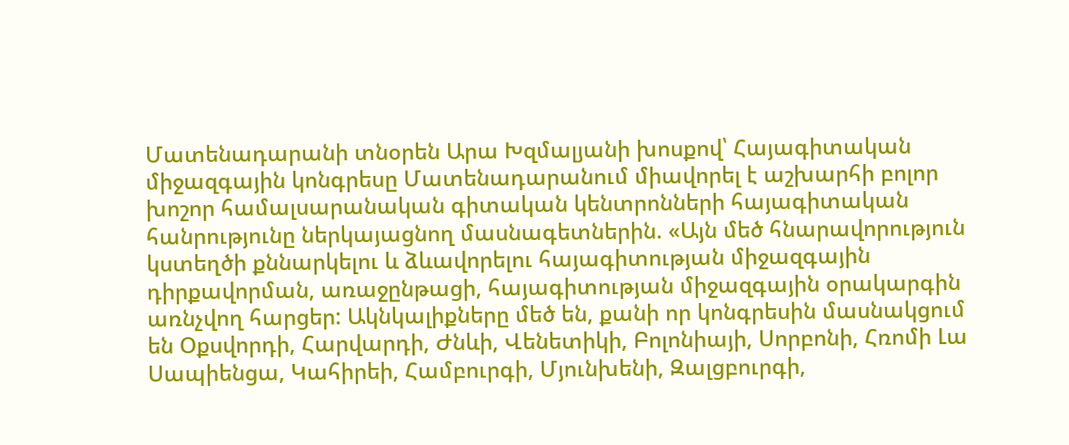Մատենադարանի տնօրեն Արա Խզմալյանի խոսքով՝ Հայագիտական միջազգային կոնգրեսը Մատենադարանում միավորել է աշխարհի բոլոր խոշոր համալսարանական գիտական կենտրոնների հայագիտական հանրությունը ներկայացնող մասնագետներին. «Այն մեծ հնարավորություն կստեղծի քննարկելու և ձևավորելու հայագիտության միջազգային դիրքավորման, առաջընթացի, հայագիտության միջազգային օրակարգին առնչվող հարցեր: Ակնկալիքները մեծ են, քանի որ կոնգրեսին մասնակցում են Օքսվորդի, Հարվարդի, Ժնևի, Վենետիկի, Բոլոնիայի, Սորբոնի, Հռոմի Լա Սապիենցա, Կահիրեի, Համբուրգի, Մյունխենի, Զալցբուրգի,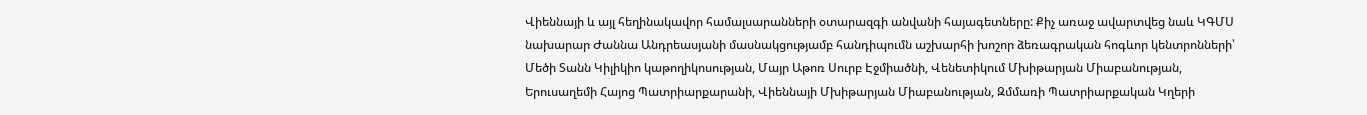Վիեննայի և այլ հեղինակավոր համալսարանների օտարազգի անվանի հայագետները: Քիչ առաջ ավարտվեց նաև ԿԳՄՍ նախարար Ժաննա Անդրեասյանի մասնակցությամբ հանդիպումն աշխարհի խոշոր ձեռագրական հոգևոր կենտրոնների՝ Մեծի Տանն Կիլիկիո կաթողիկոսության, Մայր Աթոռ Սուրբ Էջմիածնի, Վենետիկում Մխիթարյան Միաբանության, Երուսաղեմի Հայոց Պատրիարքարանի, Վիեննայի Մխիթարյան Միաբանության, Զմմառի Պատրիարքական Կղերի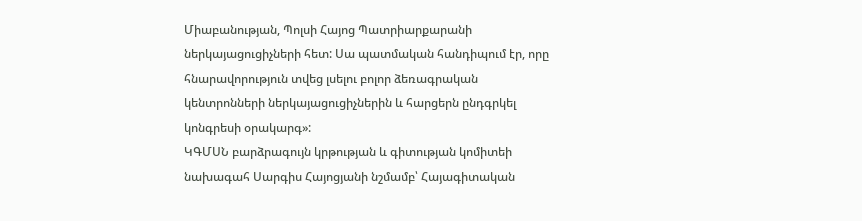Միաբանության, Պոլսի Հայոց Պատրիարքարանի ներկայացուցիչների հետ: Սա պատմական հանդիպում էր, որը հնարավորություն տվեց լսելու բոլոր ձեռագրական կենտրոնների ներկայացուցիչներին և հարցերն ընդգրկել կոնգրեսի օրակարգ»:
ԿԳՄՍՆ բարձրագույն կրթության և գիտության կոմիտեի նախագահ Սարգիս Հայոցյանի նշմամբ՝ Հայագիտական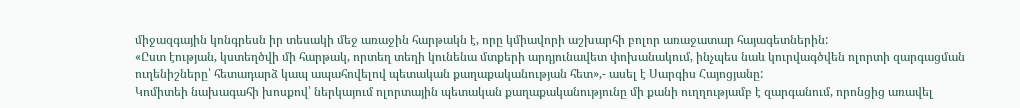միջազգային կոնգրեսն իր տեսակի մեջ առաջին հարթակն է, որը կմիավորի աշխարհի բոլոր առաջատար հայագետներին:
«Ըստ էության, կստեղծվի մի հարթակ, որտեղ տեղի կունենա մտքերի արդյունավետ փոխանակում, ինչպես նաև կուրվագծվեն ոլորտի զարգացման ուղենիշները՝ հետադարձ կապ ապահովելով պետական քաղաքականության հետ»,- ասել է Սարգիս Հայոցյանը:
Կոմիտեի նախագահի խոսքով՝ ներկայում ոլորտային պետական քաղաքականությունը մի քանի ուղղությամբ է զարգանում, որոնցից առավել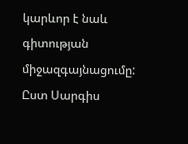կարևոր է նաև գիտության միջազգայնացումը: Ըստ Սարգիս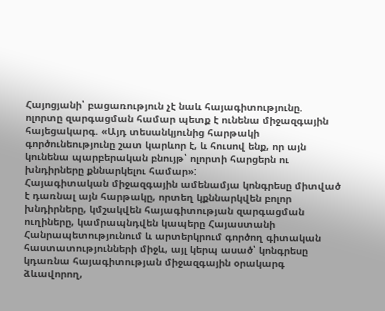Հայոցյանի՝ բացառություն չէ նաև հայագիտությունը. ոլորտը զարգացման համար պետք է ունենա միջազգային հայեցակարգ. «Այդ տեսանկյունից հարթակի գործունեությունը շատ կարևոր է, և հուսով ենք, որ այն կունենա պարբերական բնույթ՝ ոլորտի հարցերն ու խնդիրները քննարկելու համար»:
Հայագիտական միջազգային ամենամյա կոնգրեսը միտված է դառնալ այն հարթակը, որտեղ կքննարկվեն բոլոր խնդիրները, կմշակվեն հայագիտության զարգացման ուղիները, կամրապնդվեն կապերը Հայաստանի Հանրապետությունում և արտերկրում գործող գիտական հաստատությունների միջև, այլ կերպ ասած՝ կոնգրեսը կդառնա հայագիտության միջազգային օրակարգ ձևավորող,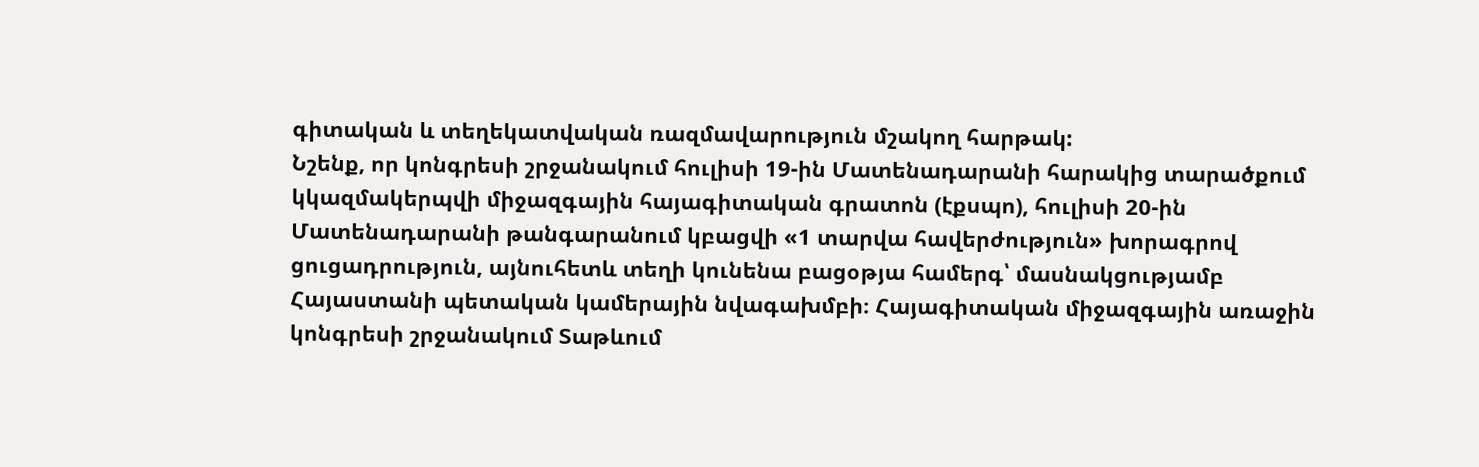գիտական և տեղեկատվական ռազմավարություն մշակող հարթակ:
Նշենք, որ կոնգրեսի շրջանակում հուլիսի 19-ին Մատենադարանի հարակից տարածքում կկազմակերպվի միջազգային հայագիտական գրատոն (էքսպո), հուլիսի 20-ին Մատենադարանի թանգարանում կբացվի «1 տարվա հավերժություն» խորագրով ցուցադրություն, այնուհետև տեղի կունենա բացօթյա համերգ՝ մասնակցությամբ Հայաստանի պետական կամերային նվագախմբի։ Հայագիտական միջազգային առաջին կոնգրեսի շրջանակում Տաթևում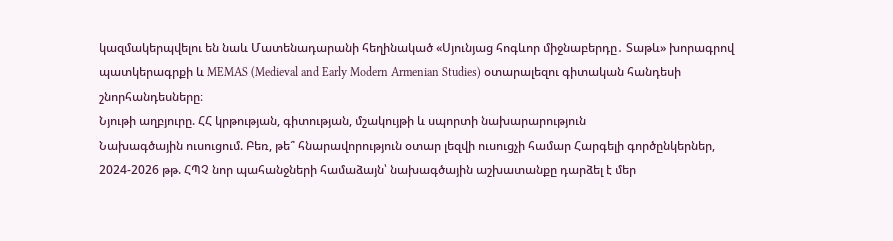կազմակերպվելու են նաև Մատենադարանի հեղինակած «Սյունյաց հոգևոր միջնաբերդը․ Տաթև» խորագրով պատկերագրքի և MEMAS (Medieval and Early Modern Armenian Studies) օտարալեզու գիտական հանդեսի շնորհանդեսները։
Նյութի աղբյուրը. ՀՀ կրթության, գիտության, մշակույթի և սպորտի նախարարություն
Նախագծային ուսուցում. Բեռ, թե՞ հնարավորություն օտար լեզվի ուսուցչի համար Հարգելի գործընկերներ, 2024-2026 թթ. ՀՊՉ նոր պահանջների համաձայն՝ նախագծային աշխատանքը դարձել է մեր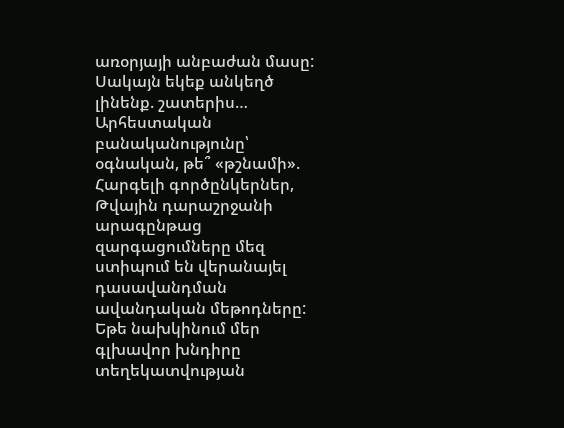առօրյայի անբաժան մասը: Սակայն եկեք անկեղծ լինենք. շատերիս…
Արհեստական բանականությունը՝ օգնական, թե՞ «թշնամի». Հարգելի գործընկերներ, Թվային դարաշրջանի արագընթաց զարգացումները մեզ ստիպում են վերանայել դասավանդման ավանդական մեթոդները: Եթե նախկինում մեր գլխավոր խնդիրը տեղեկատվության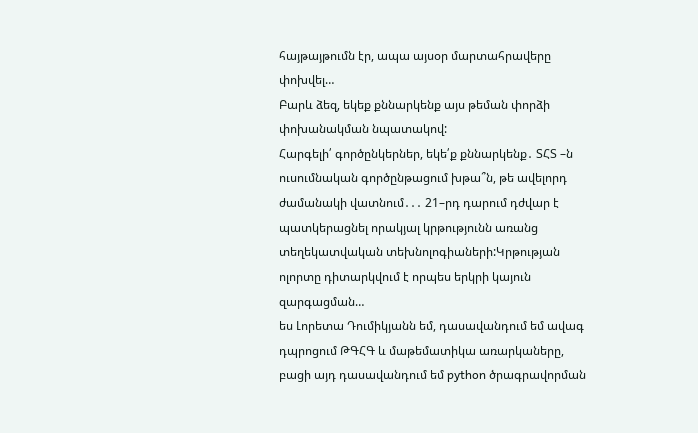հայթայթումն էր, ապա այսօր մարտահրավերը փոխվել…
Բարև ձեզ, եկեք քննարկենք այս թեման փորձի փոխանակման նպատակով:
Հարգելի՛ գործընկերներ, եկե՛ք քննարկենք․ ՏՀՏ –ն ուսումնական գործընթացում խթա՞ն, թե ավելորդ ժամանակի վատնում․․․ 21–րդ դարում դժվար է պատկերացնել որակյալ կրթությունն առանց տեղեկատվական տեխնոլոգիաների:Կրթության ոլորտը դիտարկվում է որպես երկրի կայուն զարգացման…
ես Լորետա Դումիկյանն եմ, դասավանդում եմ ավագ դպրոցում ԹԳՀԳ և մաթեմատիկա առարկաները, բացի այդ դասավանդում եմ python ծրագրավորման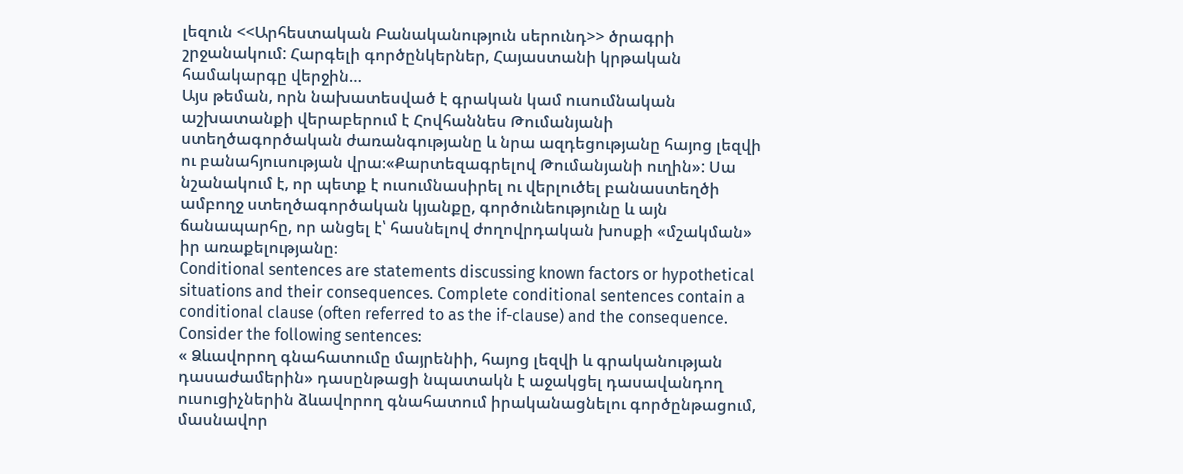լեզուն <<Արհեստական Բանականություն սերունդ>> ծրագրի շրջանակում: Հարգելի գործընկերներ, Հայաստանի կրթական համակարգը վերջին…
Այս թեման, որն նախատեսված է գրական կամ ուսումնական աշխատանքի վերաբերում է Հովհաննես Թումանյանի ստեղծագործական ժառանգությանը և նրա ազդեցությանը հայոց լեզվի ու բանահյուսության վրա։«Քարտեզագրելով Թումանյանի ուղին»: Սա նշանակում է, որ պետք է ուսումնասիրել ու վերլուծել բանաստեղծի ամբողջ ստեղծագործական կյանքը, գործունեությունը և այն ճանապարհը, որ անցել է՝ հասնելով ժողովրդական խոսքի «մշակման» իր առաքելությանը։
Conditional sentences are statements discussing known factors or hypothetical situations and their consequences. Complete conditional sentences contain a conditional clause (often referred to as the if-clause) and the consequence. Consider the following sentences:
« Ձևավորող գնահատումը մայրենիի, հայոց լեզվի և գրականության դասաժամերին» դասընթացի նպատակն է աջակցել դասավանդող ուսուցիչներին ձևավորող գնահատում իրականացնելու գործընթացում, մասնավոր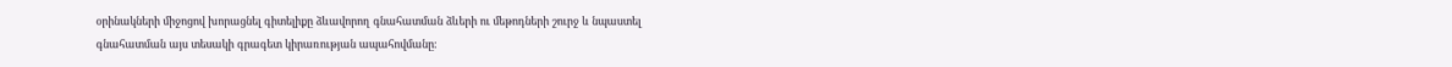օրինակների միջոցով խորացնել գիտելիքը ձևավորող գնահատման ձևերի ու մեթոդների շուրջ և նպաստել գնահատման այս տեսակի գրագետ կիրառության ապահովմանը։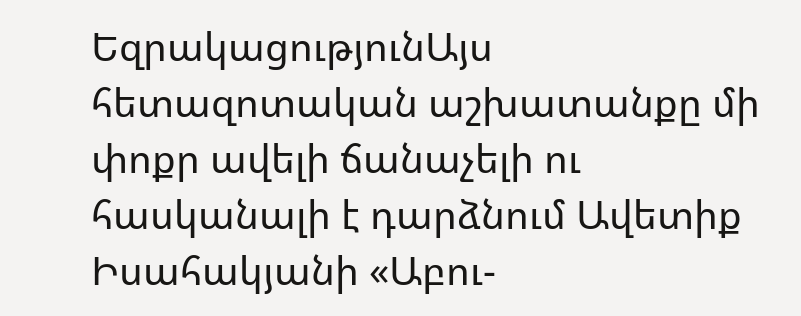ԵզրակացությունԱյս հետազոտական աշխատանքը մի փոքր ավելի ճանաչելի ու հասկանալի է դարձնում Ավետիք Իսահակյանի «Աբու-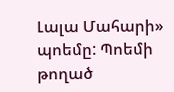Լալա Մահարի» պոեմը: Պոեմի թողած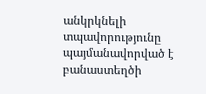անկրկնելի տպավորությունը պայմանավորված է բանաստեղծի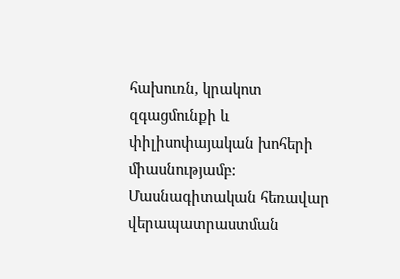հախուռն, կրակոտ զգացմունքի և փիլիսոփայական խոհերի միասնությամբ:
Մասնագիտական հեռավար վերապատրաստման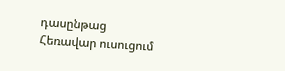դասընթաց
Հեռավար ուսուցում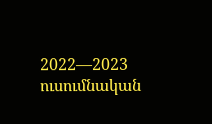2022—2023 ուսումնական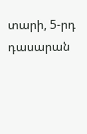տարի, 5-րդ դասարան